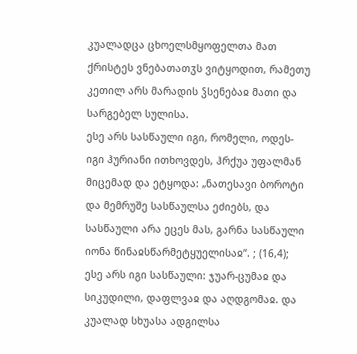კუალადცა ცხოელსმყოფელთა მათ ქრისტეს ვნებათათჳს ვიტყოდით, რამეთუ კეთილ არს მარადის ჴსენებაჲ მათი და სარგებელ სულისა.
ესე არს სასწაული იგი, რომელი, ოდეს-იგი ჰურიანი ითხოვდეს, ჰრქუა უფალმან მიცემად და ეტყოდა: „ნათესავი ბოროტი და მემრუშე სასწაულსა ეძიებს, და სასწაული არა ეცეს მას, გარნა სასწაული იონა წინაჲსწარმეტყუელისაჲ“. ; (16,4); ესე არს იგი სასწაული: ჯუარ-ცუმაჲ და სიკუდილი, დაფლვაჲ და აღდგომაჲ. და კუალად სხუასა ადგილსა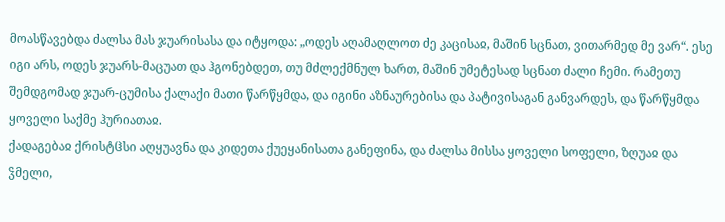მოასწავებდა ძალსა მას ჯუარისასა და იტყოდა: „ოდეს აღამაღლოთ ძე კაცისაჲ, მაშინ სცნათ, ვითარმედ მე ვარ“. ესე იგი არს, ოდეს ჯუარს-მაცუათ და ჰგონებდეთ, თუ მძლექმნულ ხართ, მაშინ უმეტესად სცნათ ძალი ჩემი. რამეთუ შემდგომად ჯუარ-ცუმისა ქალაქი მათი წარწყმდა, და იგინი აზნაურებისა და პატივისაგან განვარდეს, და წარწყმდა ყოველი საქმე ჰურიათაჲ.
ქადაგებაჲ ქრისტჱსი აღყუავნა და კიდეთა ქუეყანისათა განეფინა, და ძალსა მისსა ყოველი სოფელი, ზღუაჲ და ჴმელი,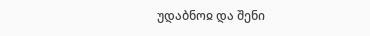უდაბნოჲ და შენი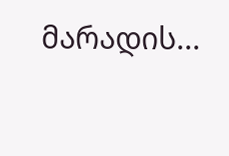მარადის...